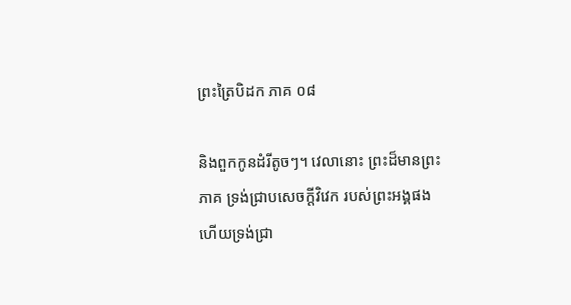ព្រះត្រៃបិដក ភាគ ០៨

និងពួកកូនដំរីតូចៗ។ វេលានោះ ព្រះដ៏មានព្រះភាគ ទ្រង់ជ្រាបសេចក្តីវិវេក របស់ព្រះអង្គផង ហើយទ្រង់ជ្រា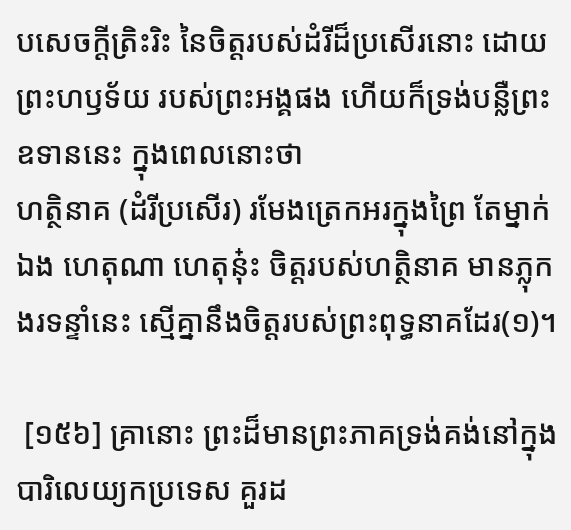បសេចក្តីត្រិះរិះ នៃចិត្តរបស់ដំរីដ៏ប្រសើរនោះ ដោយព្រះហឫទ័យ របស់ព្រះអង្គផង ហើយក៏ទ្រង់បន្លឺព្រះឧទាននេះ ក្នុងពេលនោះថា
ហត្ថិនាគ (ដំរីប្រសើរ) រមែងត្រេកអរក្នុងព្រៃ តែម្នាក់ឯង ហេតុណា ហេតុនុ៎ះ ចិត្តរបស់ហត្ថិនាគ មានភ្លុកងរទន្ទាំនេះ ស្មើគ្នានឹងចិត្តរបស់ព្រះពុទ្ធនាគដែរ(១)។

 [១៥៦] គ្រានោះ ព្រះដ៏មានព្រះភាគទ្រង់គង់នៅក្នុងបារិលេយ្យកប្រទេស គួរដ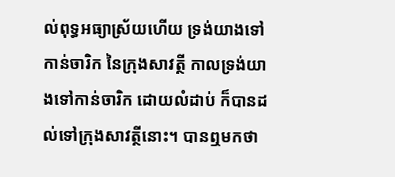ល់ពុទ្ធអធ្យាស្រ័យហើយ ទ្រង់យាងទៅកាន់ចារិក នៃក្រុងសាវត្ថី កាលទ្រង់យាងទៅកាន់ចារិក ដោយលំដាប់ ក៏បានដល់ទៅក្រុងសាវត្ថីនោះ។ បានឮមកថា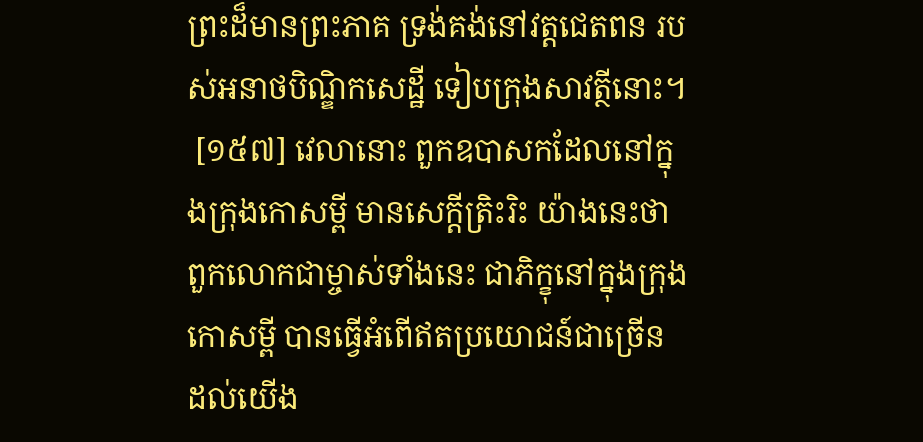ព្រះដ៏មានព្រះភាគ ទ្រង់គង់នៅវត្តជេតពន របស់អនាថបិណ្ឌិកសេដ្ឋី ទៀបក្រុងសាវត្ថីនោះ។
 [១៥៧] វេលានោះ ពួកឧបាសកដែលនៅក្នុងក្រុងកោសម្ពី មានសេក្តីត្រិះរិះ យ៉ាងនេះថា ពួកលោកជាម្ចាស់ទាំងនេះ ជាភិក្ខុនៅក្នុងក្រុងកោសម្ពី បានធ្វើអំពើឥតប្រយោជន៍ជាច្រើន ដល់យើង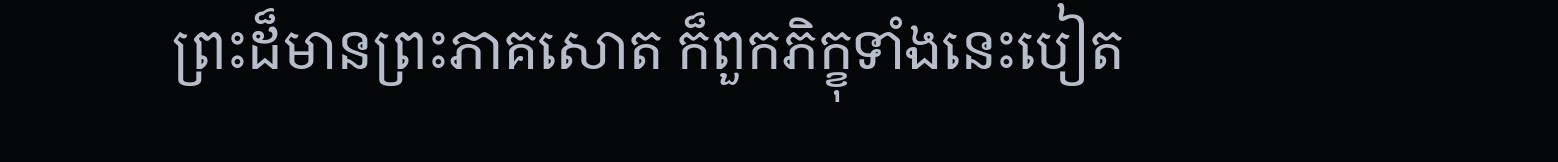ព្រះដ៏មានព្រះភាគសោត ក៏ពួកភិក្ខុទាំងនេះបៀត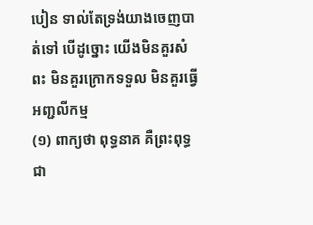បៀន ទាល់តែទ្រង់យាងចេញបាត់ទៅ បើដូច្នោះ យើងមិនគួរសំពះ មិនគួរក្រោកទទួល មិនគួរធ្វើអញ្ជលីកម្ម
(១) ពាក្យថា ពុទ្ធនាគ គឺព្រះពុទ្ធជា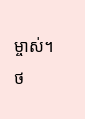ម្ចាស់។
ថ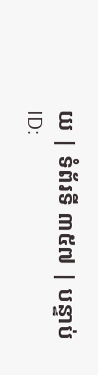យ | ទំព័រទី ៣៥៧ | បន្ទាប់
ID: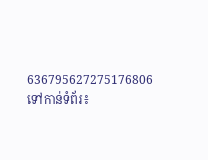636795627275176806
ទៅកាន់ទំព័រ៖